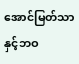အောင်မြတ်သာနှင့်ဘဝ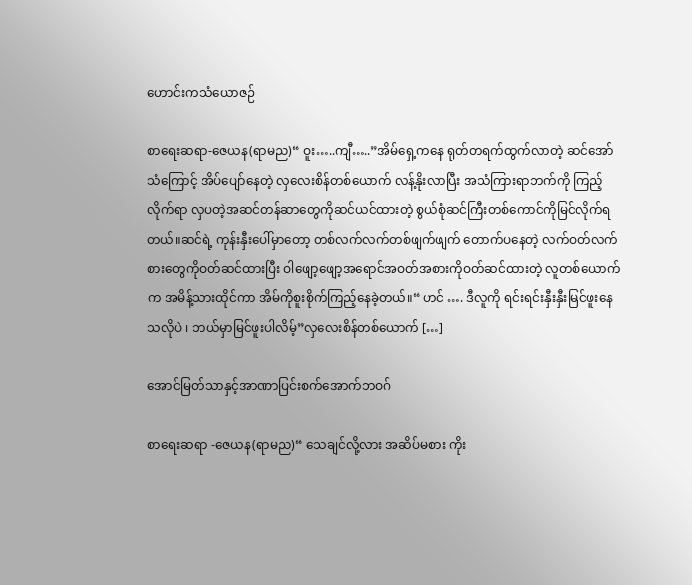ဟောင်းကသံယောဇဉ်

စာရေးဆရာ-ဇေယန(ရာမည)“ ဝူး…..ကျီ…..”အိမ်ရှေ့ကနေ ရုတ်တရက်ထွက်လာတဲ့ ဆင်အော်သံကြောင့် အိပ်ပျော်နေတဲ့ လှလေးစိန်တစ်ယောက် လန့်နိုးလာပြီး အသံကြားရာဘက်ကို ကြည့်လိုက်ရာ လှပတဲ့အဆင်တန်ဆာတွေကိုဆင်ယင်ထားတဲ့ စွယ်စုံဆင်ကြီးတစ်ကောင်ကိုမြင်လိုက်ရတယ်။ဆင်ရဲ့ ကုန်းနှီးပေါ်မှာတော့ တစ်လက်လက်တစ်ဖျက်ဖျက် တောက်ပနေတဲ့ လက်ဝတ်လက်စားတွေကိုဝတ်ဆင်ထားပြီး ဝါဖျော့ဖျော့အရောင်အဝတ်အစားကိုဝတ်ဆင်ထားတဲ့ လူတစ်ယောက်က အမိန့်သားထိုင်ကာ အိမ်ကိုစူးစိုက်ကြည့်နေခဲ့တယ်။“ ဟင် …. ဒီလူကို ရင်းရင်းနှီးနှီးမြင်ဖူးနေသလိုပဲ ၊ ဘယ်မှာမြင်ဖူးပါလိမ့်”လှလေးစိန်တစ်ယောက် […]

အောင်မြတ်သာနှင့်အာဏာပြင်းစက်အောက်ဘဝဂ်

စာရေးဆရာ -ဇေယန(ရာမည)“ သေချင်လို့လား အဆိပ်မစား ကိုး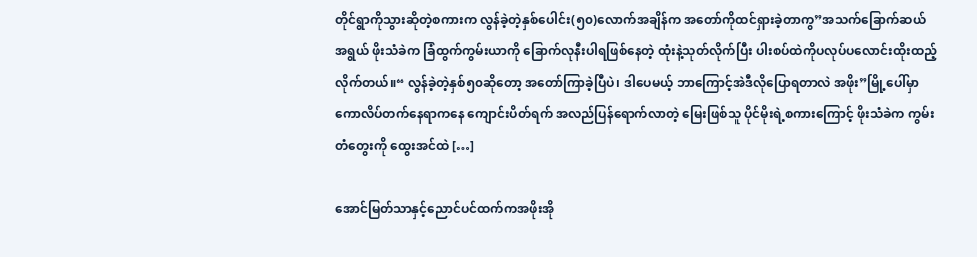တိုင်ရွာကိုသွားဆိုတဲ့စကားက လွန်ခဲ့တဲ့နှစ်ပေါင်း(၅၀)လောက်အချိန်က အတော်ကိုထင်ရှားခဲ့တာကွ”အသက်ခြောက်ဆယ်အရွယ် ဖိုးသံခဲက ခြံထွက်ကွမ်းယာကို ခြောက်လုနီးပါရဖြစ်နေတဲ့ ထုံးနဲ့သုတ်လိုက်ပြီး ပါးစပ်ထဲကိုပလုပ်ပလောင်းထိုးထည့်လိုက်တယ်။“ လွန်ခဲ့တဲ့နှစ်၅၀ဆိုတော့ အတော်ကြာခဲ့ပြီပဲ၊ ဒါပေမယ့် ဘာကြောင့်အဲဒီလိုပြောရတာလဲ အဖိုး”မြို့ပေါ်မှာ ကောလိပ်တက်နေရာကနေ ကျောင်းပိတ်ရက် အလည်ပြန်ရောက်လာတဲ့ မြေးဖြစ်သူ ပိုင်မိုးရဲ့စကားကြောင့် ဖိုးသံခဲက ကွမ်းတံတွေးကို ထွေးအင်ထဲ […]

အောင်မြတ်သာနှင့်ညောင်ပင်ထက်ကအဖိုးအို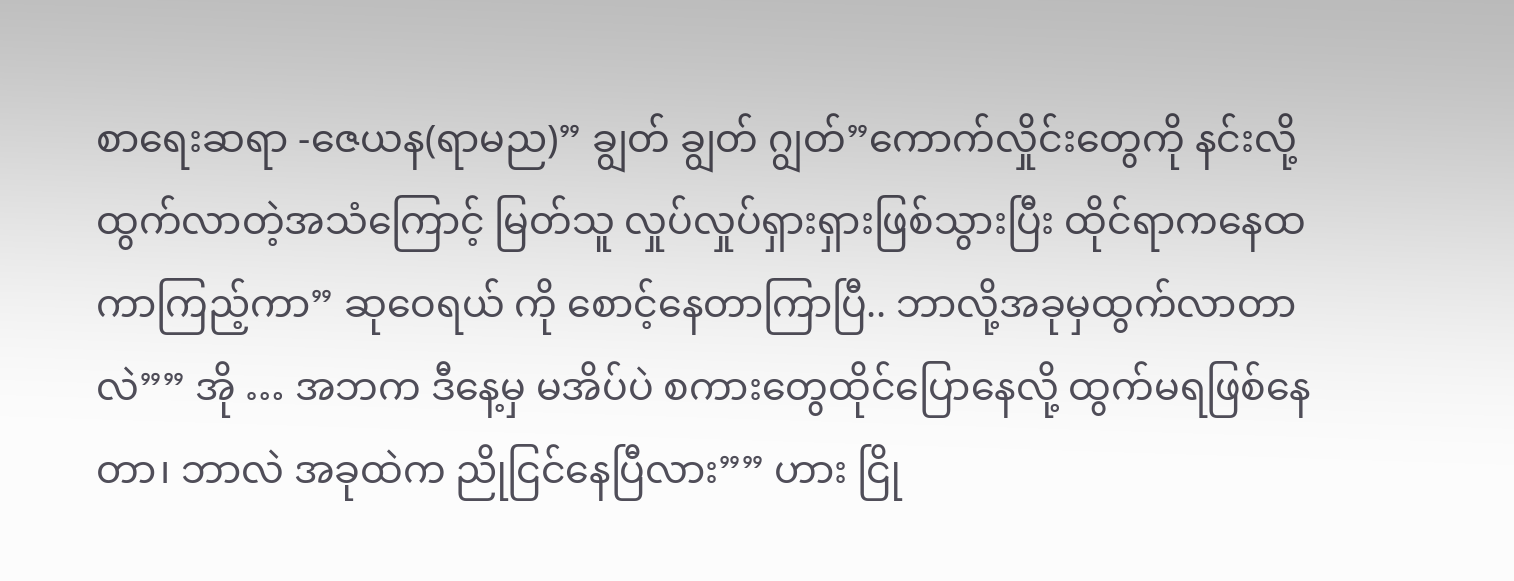စာရေးဆရာ -ဇေယန(ရာမည)” ချွတ် ချွတ် ဂျွတ်”ကောက်လှိုင်းတွေကို နင်းလို့ထွက်လာတဲ့အသံကြောင့် မြတ်သူ လှုပ်လှုပ်ရှားရှားဖြစ်သွားပြီး ထိုင်ရာကနေထကာကြည့်ကာ” ဆုဝေရယ် ကို စောင့်နေတာကြာပြီ.. ဘာလို့အခုမှထွက်လာတာလဲ”” အို … အဘက ဒီနေ့မှ မအိပ်ပဲ စကားတွေထိုင်ပြောနေလို့ ထွက်မရဖြစ်နေတာ၊ ဘာလဲ အခုထဲက ညိုငြင်နေပြီလား”” ဟား ငြို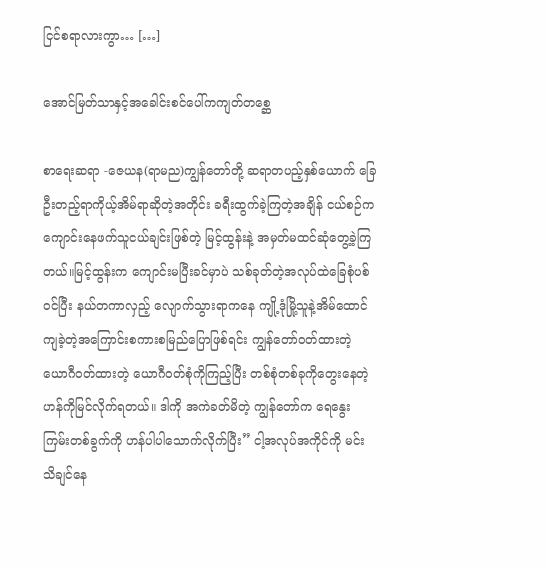ငြင်စရာလားကွာ… […]

အောင်မြတ်သာနှင့်အခေါင်းစင်ပေါ်ကကျတ်တစ္ဆေ

စာရေးဆရာ -ဇေယန(ရာမည)ကျွန်တော်တို့ ဆရာတပည့်နှစ်ယောက် ခြေဦးတည့်ရာကိုယ့်အိမ်ရာဆိုတဲ့အတိုင်း ခရီးထွက်ခဲ့ကြတဲ့အချိန် ငယ်စဉ်က ကျောင်းနေဖက်သူငယ်ချင်းဖြစ်တဲ့ မြင့်ထွန်းနဲ့ အမှတ်မထင်ဆုံတွေ့ခဲ့ကြတယ်။မြင့်ထွန်းက ကျောင်းမပြီးခင်မှာပဲ သစ်ခုတ်တဲ့အလုပ်ထဲခြေစုံပစ်ဝင်ပြီး နယ်တကာလှည့် လျောက်သွားရာကနေ ကျို့ဒုံမြို့သူနဲ့အိမ်ထောင်ကျခဲ့တဲ့အကြောင်းစကားစမြည်ပြောဖြစ်ရင်း ကျွန်တော်ဝတ်ထားတဲ့ ယောဂီဝတ်ထားတဲ့ ယောဂီဝတ်စုံကိုကြည့်ပြီး တစ်စုံတစ်ခုကိုတွေးနေတဲ့ဟန်ကိုမြင်လိုက်ရတယ်။ ဒါကို အကဲခတ်မိတဲ့ ကျွန်တော်က ရေနွေးကြမ်းတစ်ခွက်ကို ဟန်ပါပါသောက်လိုက်ပြီး” ငါ့အလုပ်အကိုင်ကို မင်းသိချင်နေ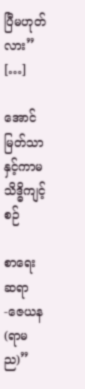ပြီမဟုတ်လား” […]

အောင်မြတ်သာနှင့်ကာမသိဒ္ဓိကျင့်စဉ်

စာရေးဆရာ -ဇေယန(ရာမည)”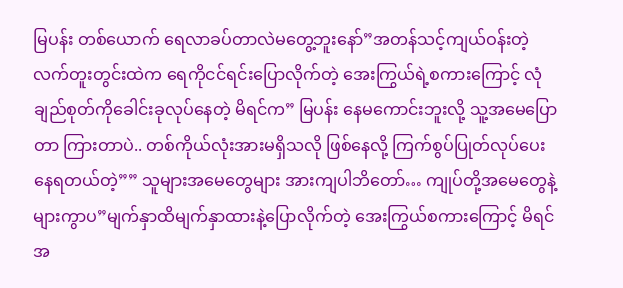မြပန်း တစ်ယောက် ရေလာခပ်တာလဲမတွေ့ဘူးနော်”အတန်သင့်ကျယ်ဝန်းတဲ့လက်တူးတွင်းထဲက ရေကိုငင်ရင်းပြောလိုက်တဲ့ အေးကြွယ်ရဲ့စကားကြောင့် လုံချည်စုတ်ကိုခေါင်းခုလုပ်နေတဲ့ မိရင်က” မြပန်း နေမကောင်းဘူးလို့ သူ့အမေပြောတာ ကြားတာပဲ.. တစ်ကိုယ်လုံးအားမရှိသလို ဖြစ်နေလို့ ကြက်စွပ်ပြုတ်လုပ်ပေးနေရတယ်တဲ့”” သူများအမေတွေများ အားကျပါဘိတော်… ကျုပ်တို့အမေတွေနဲ့များကွာပ”မျက်နှာထိမျက်နှာထားနဲ့ပြောလိုက်တဲ့ အေးကြွယ်စကားကြောင့် မိရင်အ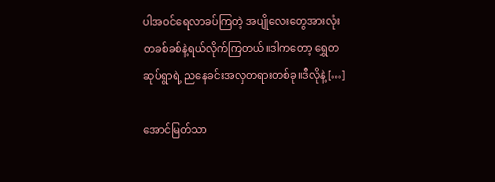ပါအဝင်ရေလာခပ်ကြတဲ့ အပျိုလေးတွေအားလုံး တခစ်ခစ်နဲ့ရယ်လိုက်ကြတယ်။ဒါကတော့ ရွှေတဆုပ်ရွာရဲ့ ညနေခင်းအလှတရားတစ်ခု။ဒီလိုနဲ့ […]

အောင်မြတ်သာ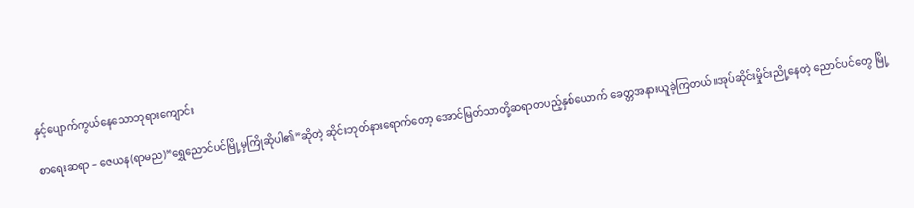နှင့်ပျောက်ကွယ်နေသောဘုရားကျောင်း

စာရေးဆရာ – ဇေယန(ရာမည)“ရွှေညောင်ပင်မြို့မှကြိုဆိုပါ၏”ဆိုတဲ့ ဆိုင်းဘုတ်နားရောက်တော့ အောင်မြတ်သာတို့ဆရာတပည့်နှစ်ယောက် ခေတ္တအနားယူခဲ့ကြတယ်။အုပ်ဆိုင်းမှိုင်းညို့နေတဲ့ ညောင်ပင်တွေ မြို့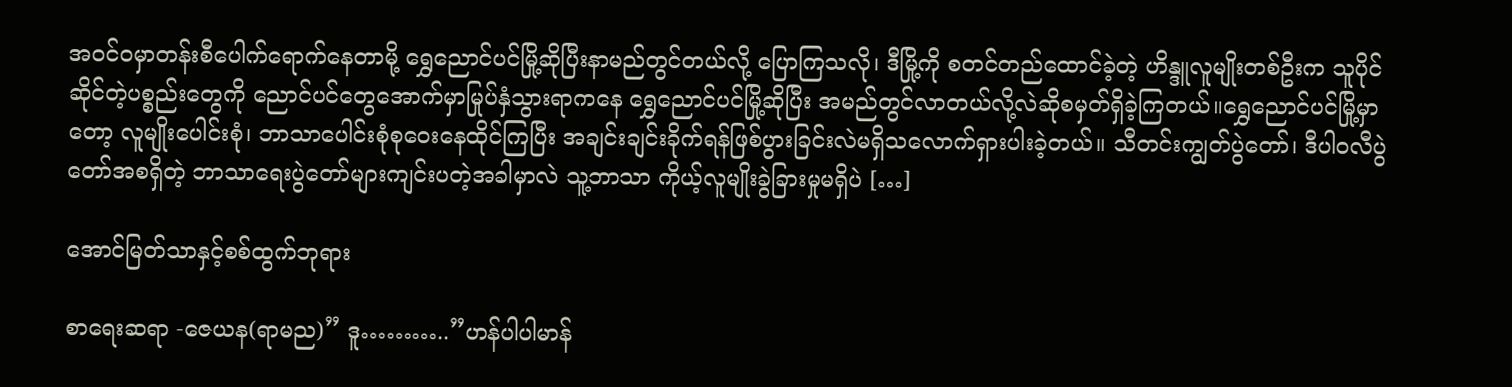အဝင်ဝမှာတန်းစီပေါက်ရောက်နေတာမို့ ရွှေညောင်ပင်မြို့ဆိုပြီးနာမည်တွင်တယ်လို့ ပြောကြသလို၊ ဒီမြို့ကို စတင်တည်ထောင်ခဲ့တဲ့ ဟိန္ဒူလူမျိုးတစ်ဦးက သူပိုင်ဆိုင်တဲ့ပစ္စည်းတွေကို ညောင်ပင်တွေအောက်မှာမြုပ်နှံသွားရာကနေ ရွှေညောင်ပင်မြို့ဆိုပြီး အမည်တွင်လာတယ်လို့လဲဆိုစမှတ်ရှိခဲ့ကြတယ်။ရွှေညောင်ပင်မြို့မှာတော့ လူမျိုးပေါင်းစုံ၊ ဘာသာပေါင်းစုံစုဝေးနေထိုင်ကြပြီး အချင်းချင်းခိုက်ရန်ဖြစ်ပွားခြင်းလဲမရှိသလောက်ရှားပါးခဲ့တယ်။ သီတင်းကျွတ်ပွဲတော်၊ ဒီပါဝလီပွဲတော်အစရှိတဲ့ ဘာသာရေးပွဲတော်များကျင်းပတဲ့အခါမှာလဲ သူ့ဘာသာ ကိုယ့်လူမျိုးခွဲခြားမှုမရှိပဲ […]

အောင်မြတ်သာနှင့်စစ်ထွက်ဘုရား

စာရေးဆရာ -ဇေယန(ရာမည)” ဒူ………..”ဟန်ပါပါမာန်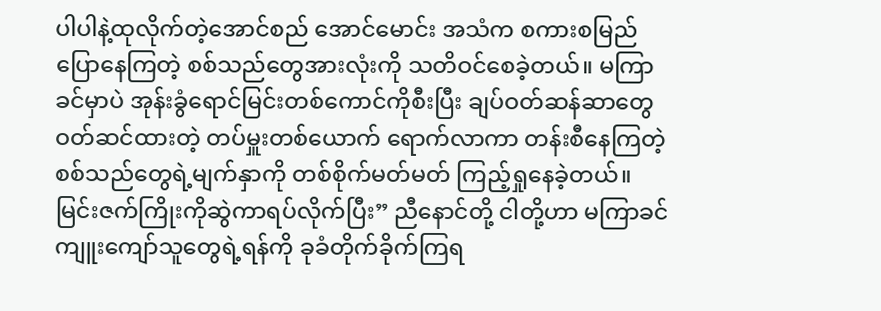ပါပါနဲ့ထုလိုက်တဲ့အောင်စည် အောင်မောင်း အသံက စကားစမြည်ပြောနေကြတဲ့ စစ်သည်တွေအားလုံးကို သတိဝင်စေခဲ့တယ်။ မကြာခင်မှာပဲ အုန်းခွံရောင်မြင်းတစ်ကောင်ကိုစီးပြီး ချပ်ဝတ်ဆန်ဆာတွေဝတ်ဆင်ထားတဲ့ တပ်မှူးတစ်ယောက် ရောက်လာကာ တန်းစီနေကြတဲ့ စစ်သည်တွေရဲ့မျက်နှာကို တစ်စိုက်မတ်မတ် ကြည့်ရှုနေခဲ့တယ်။ မြင်းဇက်ကြိုးကိုဆွဲကာရပ်လိုက်ပြီး” ညီနောင်တို့ ငါတို့ဟာ မကြာခင် ကျူးကျော်သူတွေရဲ့ရန်ကို ခုခံတိုက်ခိုက်ကြရ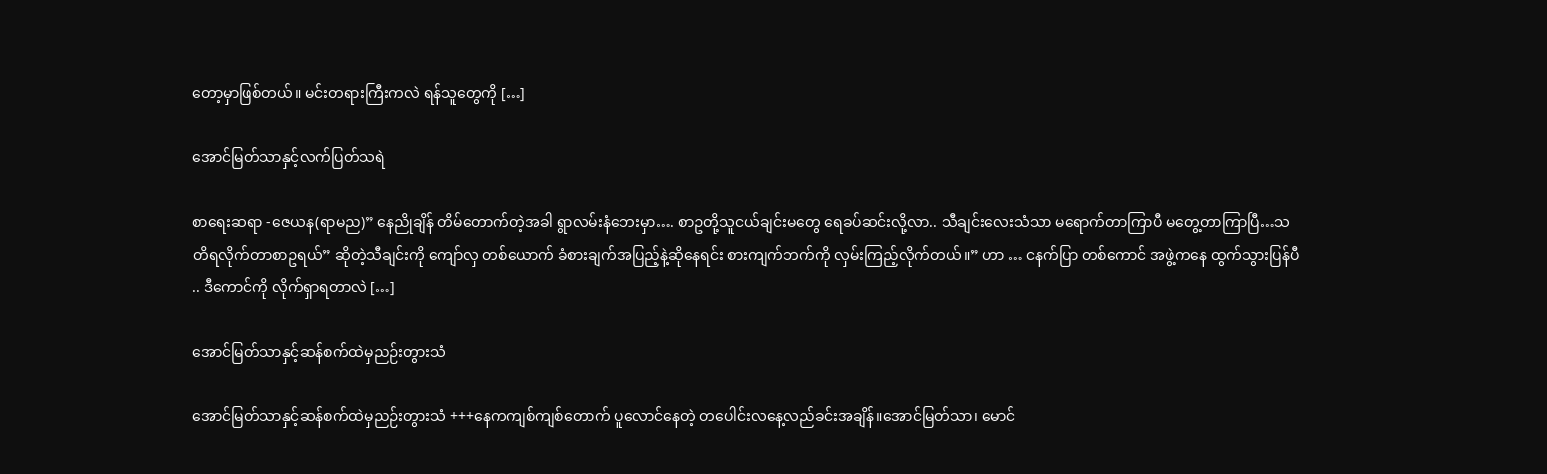တော့မှာဖြစ်တယ်။ မင်းတရားကြီးကလဲ ရန်သူတွေကို […]

အောင်မြတ်သာနှင့်လက်ပြတ်သရဲ

စာရေးဆရာ -ဇေယန(ရာမည)” နေညိုချိန် တိမ်တောက်တဲ့အခါ ရွာလမ်းနံဘေးမှာ…. စာဥတို့သူငယ်ချင်းမတွေ ရေခပ်ဆင်းလို့လာ.. သီချင်းလေးသံသာ မရောက်တာကြာပီ မတွေ့တာကြာပြီ…သတိရလိုက်တာစာဥရယ်” ဆိုတဲ့သီချင်းကို ကျော်လှ တစ်ယောက် ခံစားချက်အပြည့်နဲ့ဆိုနေရင်း စားကျက်ဘက်ကို လှမ်းကြည့်လိုက်တယ်။” ဟာ … ငနက်ပြာ တစ်ကောင် အဖွဲ့ကနေ ထွက်သွားပြန်ပီ .. ဒီကောင်ကို လိုက်ရှာရတာလဲ […]

အောင်မြတ်သာနှင့်ဆန်စက်ထဲမှညဉ်းတွားသံ

အောင်မြတ်သာနှင့်ဆန်စက်ထဲမှညဉ်းတွားသံ +++နေကကျစ်ကျစ်တောက် ပူလောင်နေတဲ့ တပေါင်းလနေ့လည်ခင်းအချိန်။အောင်မြတ်သာ၊ မောင်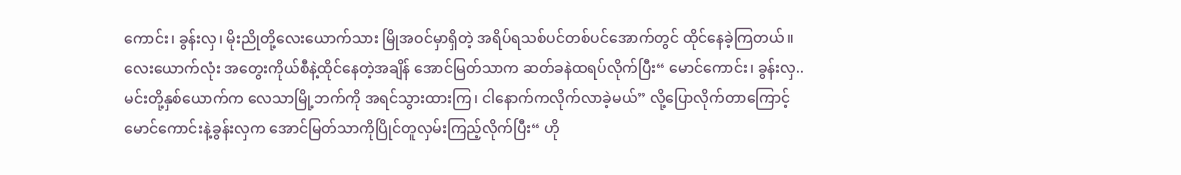ကောင်း၊ ခွန်းလှ၊ ‌မိုးညိုတို့လေးယောက်သား မြိုအဝင်မှာရှိတဲ့ အရိပ်ရသစ်ပင်တစ်ပင်အောက်တွင် ထိုင်နေခဲ့ကြတယ်။လေးယောက်လုံး အတွေးကိုယ်စီနဲ့ထိုင်နေတဲ့အချိန် အောင်မြတ်သာက ဆတ်ခနဲထရပ်လိုက်ပြီး“ မောင်ကောင်း၊ ခွန်းလှ.. မင်းတို့နှစ်ယောက်က လေသာမြို့ဘက်ကို အရင်သွားထားကြ၊ ငါနောက်ကလိုက်လာခဲ့မယ်” လို့ပြောလိုက်တာကြောင့် မောင်ကောင်းနဲ့ခွန်းလှက အောင်မြတ်သာကိုပြိုင်တူလှမ်းကြည့်လိုက်ပြီး“ ဟို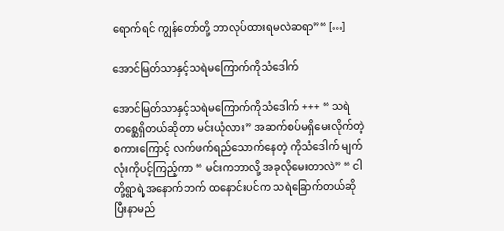ရောက်ရင် ကျွန်တော်တို့ ဘာလုပ်ထားရမလဲဆရာ”“ […]

အောင်မြတ်သာနှင့်သရဲမကြောက်ကိုသံဒေါက်

အောင်မြတ်သာနှင့်သရဲမကြောက်ကိုသံဒေါက် +++ “ သရဲတစ္ဆေရှိတယ်ဆိုတာ မင်းယုံလား” အဆက်စပ်မရှိမေးလိုက်တဲ့ စကားကြောင့် လက်ဖက်ရည်သောက်နေတဲ့ ကိုသံဒေါက် မျက်လုံးကိုပင့်ကြည့်ကာ “ မင်းကဘာလို့ အခုလိုမေးတာလဲ” “ ငါတို့ရွာရဲ့အနောက်ဘက် ထနောင်းပင်က သရဲခြောက်တယ်ဆိုပြီးနာမည်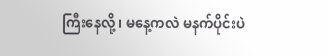ကြီးနေလို့၊ မနေ့ကလဲ မနက်ပိုင်းပဲ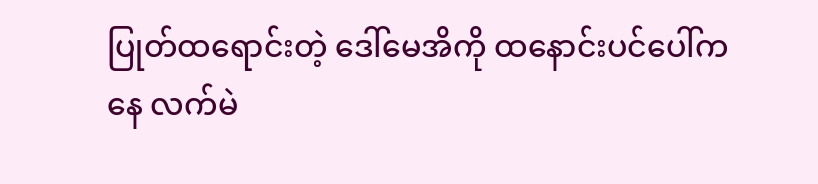ပြုတ်ထရောင်းတဲ့ ဒေါ်မေအိကို ထနောင်းပင်ပေါ်ကနေ လက်မဲ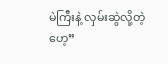မဲကြီးနဲ့ လှမ်းဆွဲလို့တဲ့ဟေ့”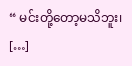“ မင်းတို့တော့မသိဘူး၊ […]